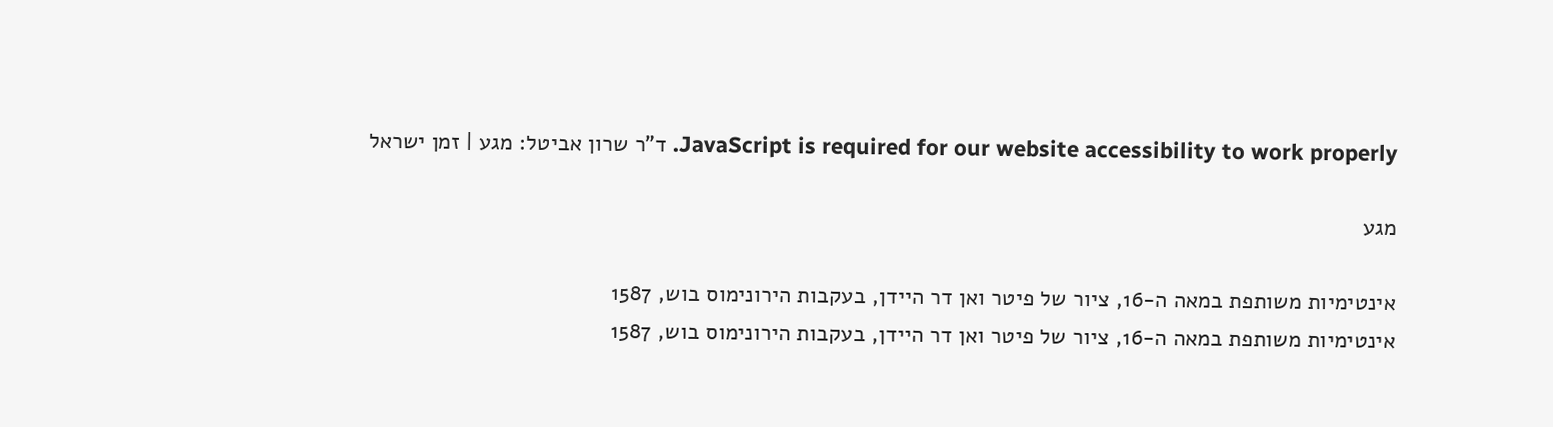JavaScript is required for our website accessibility to work properly. ד"ר שרון אביטל: מגע | זמן ישראל

מגע

אינטימיות משותפת במאה ה-16, ציור של פיטר ואן דר היידן, בעקבות הירונימוס בוש, 1587
אינטימיות משותפת במאה ה-16, ציור של פיטר ואן דר היידן, בעקבות הירונימוס בוש, 1587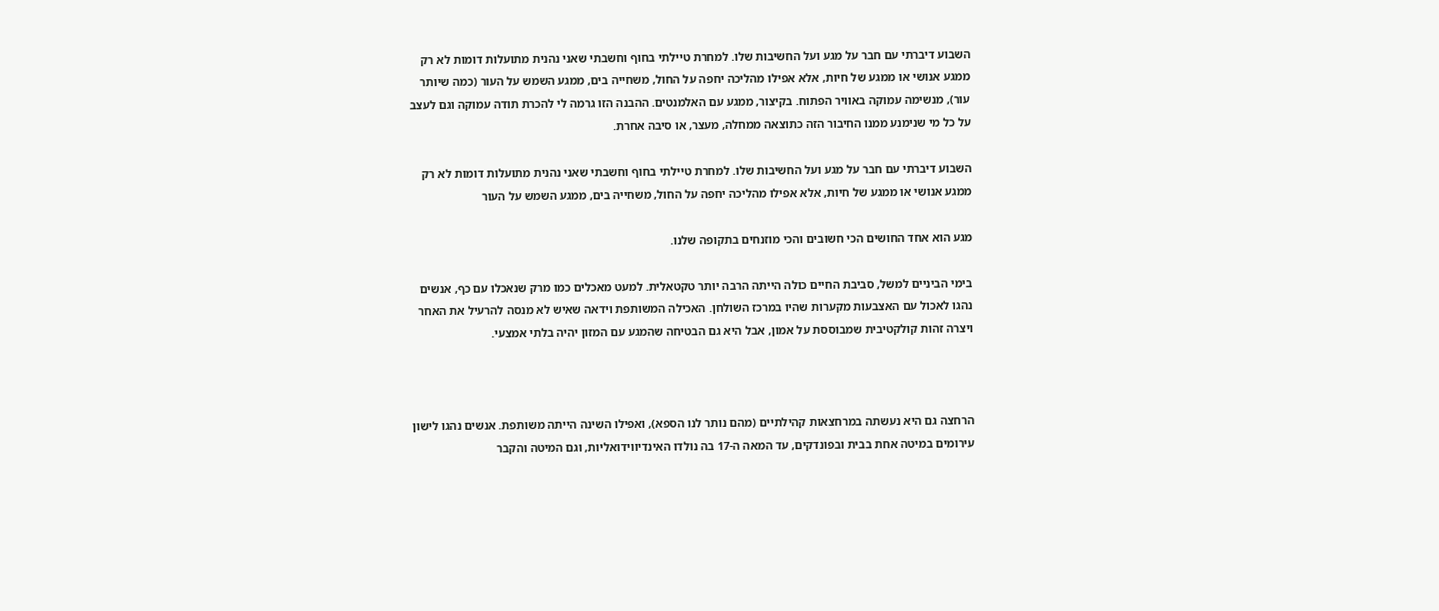השבוע דיברתי עם חבר על מגע ועל החשיבות שלו. למחרת טיילתי בחוף וחשבתי שאני נהנית מתועלות דומות לא רק ממגע אנושי או ממגע של חיות, אלא אפילו מהליכה יחפה על החול, משחייה בים, ממגע השמש על העור (כמה שיותר עור), מנשימה עמוקה באוויר הפתוח. בקיצור, ממגע עם האלמנטים. ההבנה הזו גרמה לי להכרת תודה עמוקה וגם לעצב על כל מי שנימנע ממנו החיבור הזה כתוצאה ממחלה, מעצר, או סיבה אחרת.

השבוע דיברתי עם חבר על מגע ועל החשיבות שלו. למחרת טיילתי בחוף וחשבתי שאני נהנית מתועלות דומות לא רק ממגע אנושי או ממגע של חיות, אלא אפילו מהליכה יחפה על החול, משחייה בים, ממגע השמש על העור

מגע הוא אחד החושים הכי חשובים והכי מוזנחים בתקופה שלנו.

בימי הביניים למשל, סביבת החיים כולה הייתה הרבה יותר טקטאלית. למעט מאכלים כמו מרק שנאכלו עם כף, אנשים נהגו לאכול עם האצבעות מקערות שהיו במרכז השולחן. האכילה המשותפת וידאה שאיש לא מנסה להרעיל את האחר ויצרה זהות קולקטיבית שמבוססת על אמון, אבל היא גם הבטיחה שהמגע עם המזון יהיה בלתי אמצעי.



הרחצה גם היא נעשתה במרחצאות קהילתיים (מהם נותר לנו הספא), ואפילו השינה הייתה משותפת. אנשים נהגו לישון עירומים במיטה אחת בבית ובפונדקים, עד המאה ה-17 בה נולדו האינדיווידואליות, וגם המיטה והקבר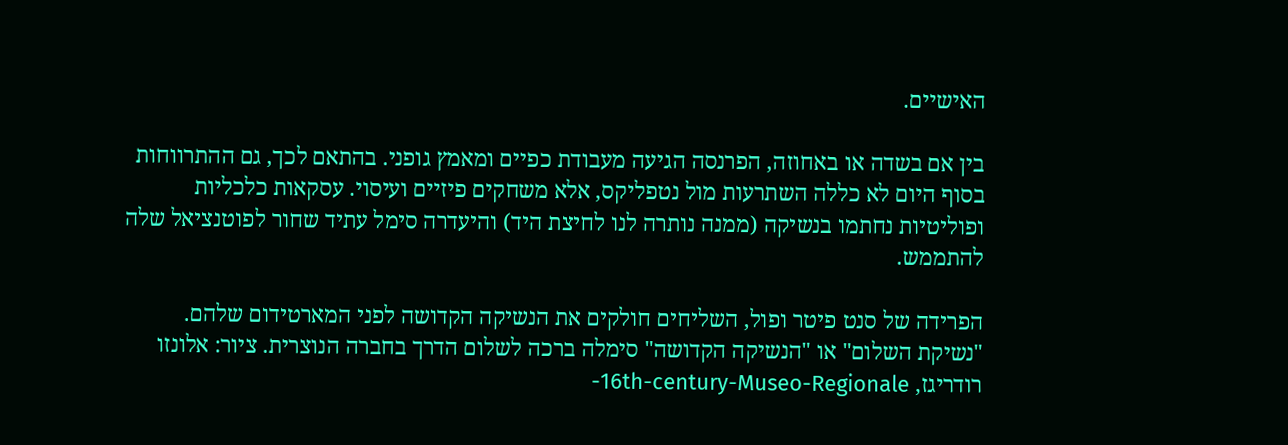האישיים.

בין אם בשדה או באחוזה, הפרנסה הגיעה מעבודת כפיים ומאמץ גופני. בהתאם לכך, גם ההתרווחות בסוף היום לא כללה השתרעות מול נטפליקס, אלא משחקים פיזיים ועיסוי. עסקאות כלכליות ופוליטיות נחתמו בנשיקה (ממנה נותרה לנו לחיצת היד) והיעדרה סימל עתיד שחור לפוטנציאל שלה להתממש.

הפרידה של סנט פיטר ופול, השליחים חולקים את הנשיקה הקדושה לפני המארטידום שלהם. "נשיקת השלום" או "הנשיקה הקדושה" סימלה ברכה לשלום הדרך בחברה הנוצרית. ציור: אלונזו רודריגז, 16th-century-Museo-Regionale-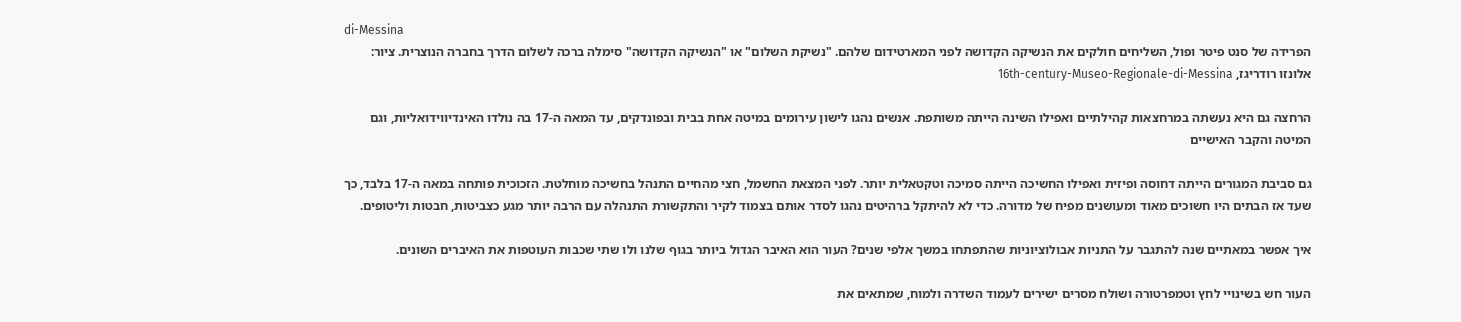di-Messina
הפרידה של סנט פיטר ופול, השליחים חולקים את הנשיקה הקדושה לפני המארטידום שלהם. "נשיקת השלום" או "הנשיקה הקדושה" סימלה ברכה לשלום הדרך בחברה הנוצרית. ציור: אלונזו רודריגז, 16th-century-Museo-Regionale-di-Messina

הרחצה גם היא נעשתה במרחצאות קהילתיים ואפילו השינה הייתה משותפת. אנשים נהגו לישון עירומים במיטה אחת בבית ובפונדקים, עד המאה ה-17 בה נולדו האינדיווידואליות, וגם המיטה והקבר האישיים

גם סביבת המגורים הייתה דחוסה ופיזית ואפילו החשיכה הייתה סמיכה וטקטאלית יותר. לפני המצאת החשמל, חצי מהחיים התנהל בחשיכה מוחלטת. הזכוכית פותחה במאה ה-17 בלבד, כך שעד אז הבתים היו חשוכים מאוד ומעושנים מפיח של מדורה. כדי לא להיתקל ברהיטים נהגו לסדר אותם בצמוד לקיר והתקשורת התנהלה עם הרבה יותר מגע כצביטות, חבטות וליטופים.

איך אפשר במאתיים שנה להתגבר על התניות אבולוציוניות שהתפתחו במשך אלפי שנים? העור הוא האיבר הגדול ביותר בגוף שלנו ולו שתי שכבות העוטפות את האיברים השונים.

העור חש בשינויי לחץ וטמפרטורה ושולח מסרים ישירים לעמוד השדרה ולמוח, שמתאים את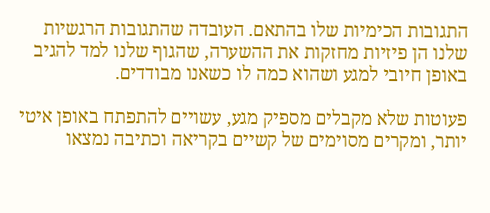התגובות הכימיות שלו בהתאם. העובדה שהתגובות הרגשיות שלנו הן פיזיות מחזקות את ההשערה, שהגוף שלנו למד להגיב באופן חיובי למגע ושהוא כמה לו כשאנו מבודדים.

פעוטות שלא מקבלים מספיק מגע, עשויים להתפתח באופן איטי יותר, ומקרים מסוימים של קשיים בקריאה וכתיבה נמצאו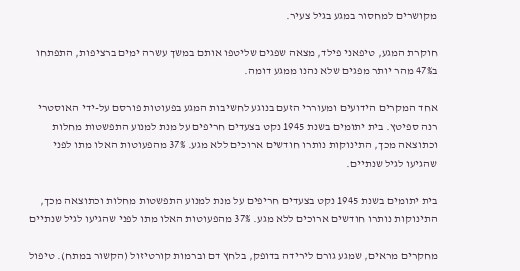מקושרים למחסור במגע בגיל צעיר.

חוקרת המגע, טיפאני פילד, מצאה שפגים שליטפו אותם במשך עשרה ימים ברציפות, התפתחו ב47% מהר יותר מפגים שלא נהנו ממגע דומה.

אחד המקרים הידועים ומעוררי הזעם בנוגע לחשיבות המגע בפעוטות פורסם על-ידי האוסטרי רנה ספיטץ. בית יתומים בשנת 1945 נקט בצעדים חריפים על מנת למנוע התפשטות מחלות וכתוצאה מכך, התינוקות נותרו חודשים ארוכים ללא מגע. 37% מהפעוטות האלו מתו לפני שהגיעו לגיל שנתיים.

בית יתומים בשנת 1945 נקט בצעדים חריפים על מנת למנוע התפשטות מחלות וכתוצאה מכך, התינוקות נותרו חודשים ארוכים ללא מגע. 37% מהפעוטות האלו מתו לפני שהגיעו לגיל שנתיים

מחקרים מראים, שמגע גורם לירידה בדופק, בלחץ דם וברמות קורטיזול (הקשור במתח). טיפול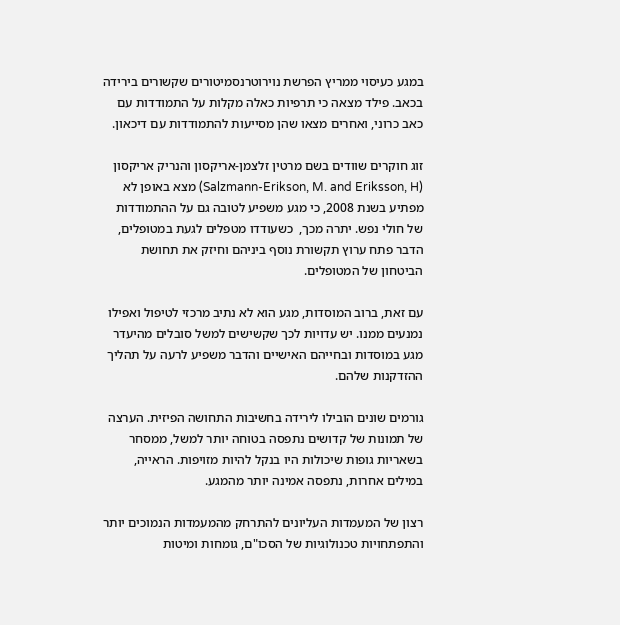במגע כעיסוי ממריץ הפרשת נוירוטרנסמיטורים שקשורים בירידה בכאב. פילד מצאה כי תרפיות כאלה מקלות על התמודדות עם כאב כרוני, ואחרים מצאו שהן מסייעות להתמודדות עם דיכאון.

זוג חוקרים שוודים בשם מרטין זלצמן-אריקסון והנריק אריקסון (Salzmann-Erikson, M. and Eriksson, H) מצא באופן לא מפתיע בשנת 2008, כי מגע משפיע לטובה גם על ההתמודדות של חולי נפש. יתרה מכך,  כשעודדו מטפלים לגעת במטופלים, הדבר פתח ערוץ תקשורת נוסף ביניהם וחיזק את תחושת הביטחון של המטופלים.

עם זאת, ברוב המוסדות, מגע הוא לא נתיב מרכזי לטיפול ואפילו נמנעים ממנו. יש עדויות לכך שקשישים למשל סובלים מהיעדר מגע במוסדות ובחייהם האישיים והדבר משפיע לרעה על תהליך ההזדקנות שלהם.

גורמים שונים הובילו לירידה בחשיבות התחושה הפיזית. הערצה של תמונות של קדושים נתפסה בטוחה יותר למשל, ממסחר בשאריות גופות שיכולות היו בנקל להיות מזויפות. הראייה, במילים אחרות, נתפסה אמינה יותר מהמגע.

רצון של המעמדות העליונים להתרחק מהמעמדות הנמוכים יותר והתפתחויות טכנולוגיות של הסכו"ם, גומחות ומיטות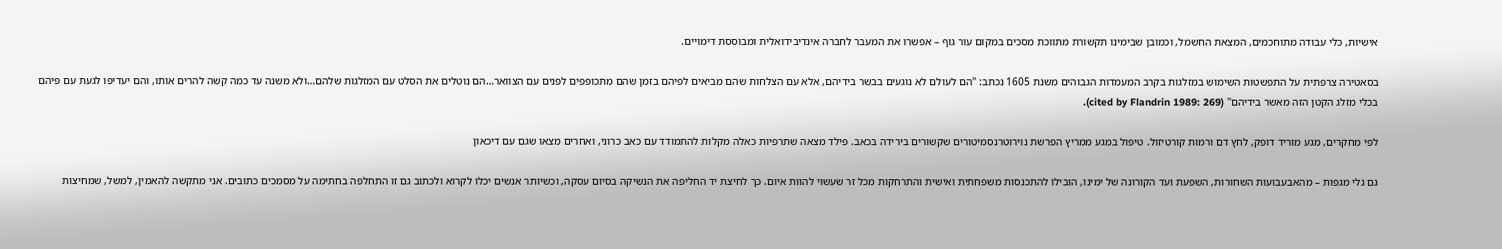אישיות, כלי עבודה מתוחכמים, המצאת החשמל, וכמובן שבימינו תקשורת מתווכת מסכים במקום עור גוף – אפשרו את המעבר לחברה אינדיבידואלית ומבוססת דימויים.

בסאטירה צרפתית על התפשטות השימוש במזלגות בקרב המעמדות הגבוהים משנת 1605 נכתב: "הם לעולם לא נוגעים בבשר בידיהם, אלא עם הצלחות שהם מביאים לפיהם בזמן שהם מתכופפים לפנים עם הצוואר…הם נוטלים את הסלט עם המזלגות שלהם…ולא משנה עד כמה קשה להרים אותו, והם יעדיפו לגעת עם פיהם בכלי מזלג הקטן הזה מאשר בידיהם" (cited by Flandrin 1989: 269).

לפי מחקרים, מגע מוריד דופק, לחץ דם ורמות קורטיזול. טיפול במגע ממריץ הפרשת נוירוטרנסמיטורים שקשורים בירידה בכאב. פילד מצאה שתרפיות כאלה מקלות להתמודד עם כאב כרוני, ואחרים מצאו שגם עם דיכאון

גם גלי מגפות – מהאבעבועות השחורות, השפעת ועד הקורונה של ימינו, הובילו להתכנסות משפחתית ואישית והתרחקות מכל זר שעשוי להוות איום. כך לחיצת יד החליפה את הנשיקה בסיום עסקה, וכשיותר אנשים יכלו לקרוא ולכתוב גם זו התחלפה בחתימה על מסמכים כתובים. אני מתקשה להאמין, למשל, שמחיצות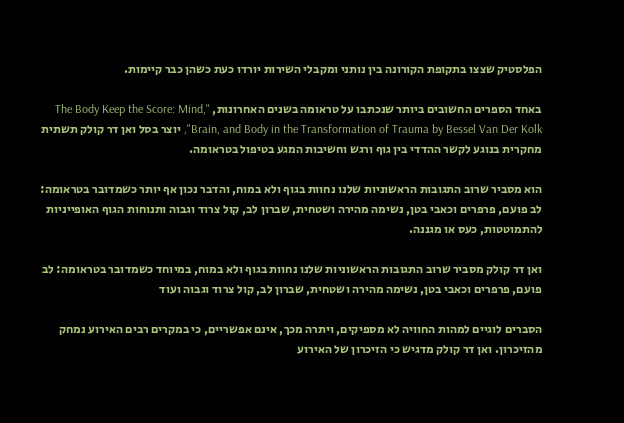הפלסטיק שצצו בתקופת הקורונה בין נותני ומקבלי השירות יורדו כעת כשהן כבר קיימות.

באחד הספרים החשובים ביותר שנכתבו על טראומה בשנים האחרונות, "The Body Keep the Score: Mind, Brain, and Body in the Transformation of Trauma by Bessel Van Der Kolk", יוצר בסל ואן דר קולק תשתית מחקרית בנוגע לקשר ההדדי בין גוף ורגש וחשיבות המגע בטיפול בטראומה.

הוא מסביר שרוב התגובות הראשוניות שלנו נחוות בגוף ולא במוח, והדבר נכון אף יותר כשמדובר בטראומה: לב פועם, פרפרים וכאבי בטן, נשימה מהירה ושטחית, שברון לב, קול צרוד וגבוה ותנוחות הגוף האופייניות  להתמוטטות, כעס או מגננה.

ואן דר קולק מסביר שרוב התגובות הראשוניות שלנו נחוות בגוף ולא במוח, במיוחד כשמדובר בטראומה: לב פועם, פרפרים וכאבי בטן, נשימה מהירה ושטחית, שברון לב, קול צרוד וגבוה ועוד

הסברים לוגיים למהות החוויה לא מספיקים, ויתרה מכך, אינם אפשריים, כי במקרים רבים האירוע נמחק מהזיכרון. ואן דר קולק מדגיש כי הזיכרון של האירוע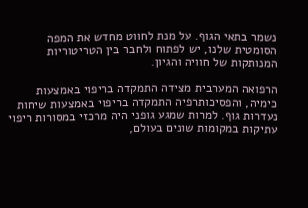נשמר בתאי הגוף. על מנת לחווט מחדש את המפה הסומטית שלנו, יש לפתוח ולחבר בין הטריטוריות המנותקות של חוויה והגיון.

הרפואה המערבית מצידה התמקדה בריפוי באמצעות כימיה, והפסיכותרפיה התמקדה בריפוי באמצעות שיחות נעדרות גוף. למרות שמגע גופני היה מרכזי במסורות ריפוי עתיקות במקומות שונים בעולם,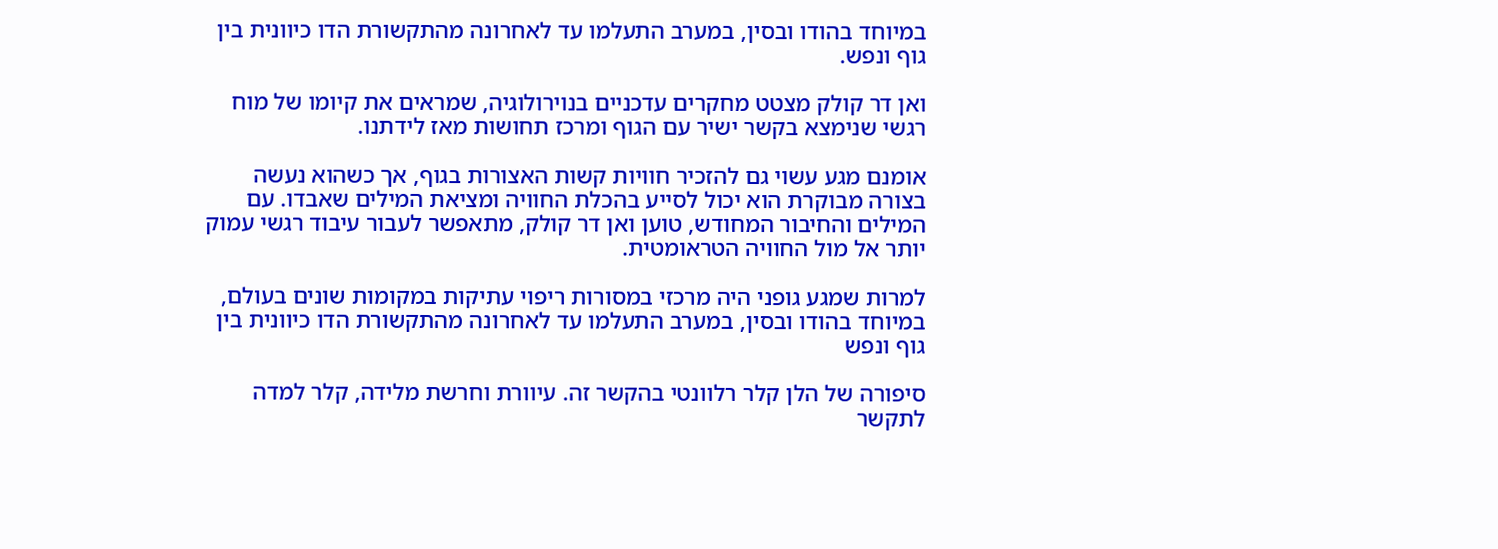במיוחד בהודו ובסין, במערב התעלמו עד לאחרונה מהתקשורת הדו כיוונית בין גוף ונפש.

ואן דר קולק מצטט מחקרים עדכניים בנוירולוגיה, שמראים את קיומו של מוח רגשי שנימצא בקשר ישיר עם הגוף ומרכז תחושות מאז לידתנו.

אומנם מגע עשוי גם להזכיר חוויות קשות האצורות בגוף, אך כשהוא נעשה בצורה מבוקרת הוא יכול לסייע בהכלת החוויה ומציאת המילים שאבדו. עם המילים והחיבור המחודש, טוען ואן דר קולק, מתאפשר לעבור עיבוד רגשי עמוק יותר אל מול החוויה הטראומטית.

למרות שמגע גופני היה מרכזי במסורות ריפוי עתיקות במקומות שונים בעולם, במיוחד בהודו ובסין, במערב התעלמו עד לאחרונה מהתקשורת הדו כיוונית בין גוף ונפש

סיפורה של הלן קלר רלוונטי בהקשר זה. עיוורת וחרשת מלידה, קלר למדה לתקשר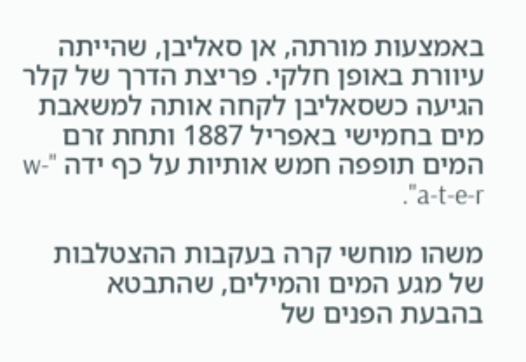באמצעות מורתה, אן סאליבן, שהייתה עיוורת באופן חלקי. פריצת הדרך של קלר הגיעה כשסאליבן לקחה אותה למשאבת מים בחמישי באפריל 1887 ותחת זרם המים תופפה חמש אותיות על כף ידה "w-a-t-e-r".

משהו מוחשי קרה בעקבות ההצטלבות של מגע המים והמילים, שהתבטא בהבעת הפנים של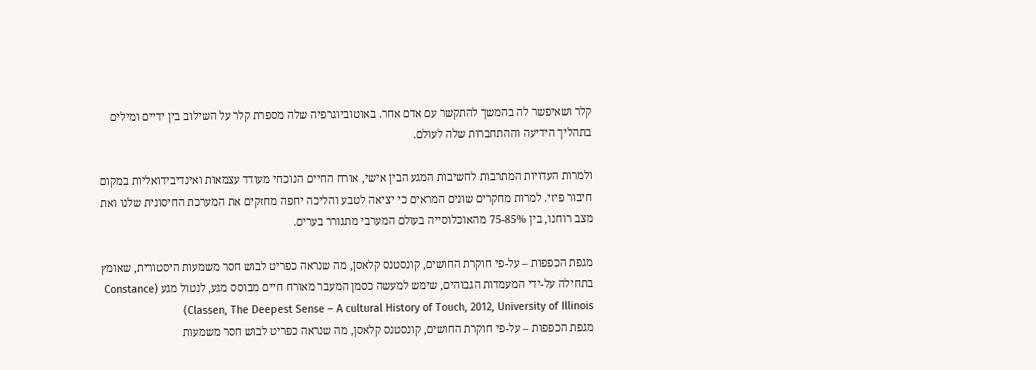קלר ושאיפשר לה בהמשך להתקשר עם אדם אחר. באוטוביוגרפיה שלה מספרת קלר על השילוב בין ידיים ומילים בתהליך הידיעה וההתחברות שלה לעולם.

ולמרות העדויות המתרבות לחשיבות המגע הבין אישי, אורח החיים הנוכחי מעודד עצמאות ואינדיבידואליות במקום חיבור פיזי. למרות מחקרים שונים המראים כי יציאה לטבע והליכה יחפה מחזקים את המערכת החיסונית שלנו ואת מצב רוחנו, בין 75-85% מהאוכלוסייה בעולם המערבי מתגורר בערים.

מגפת הכפפות – על-פי חוקרת החושים, קונסטנס קלאסן, מה שנראה כפריט לבוש חסר משמעות היסטורית, שאומץ בתחילה על-ידי המעמדות הגבוהים, שימש למעשה כסמן המעבר מאורח חיים מבוסס מגע, לנטול מגע (Constance Classen, The Deepest Sense – A cultural History of Touch, 2012, University of Illinois)
מגפת הכפפות – על-פי חוקרת החושים, קונסטנס קלאסן, מה שנראה כפריט לבוש חסר משמעות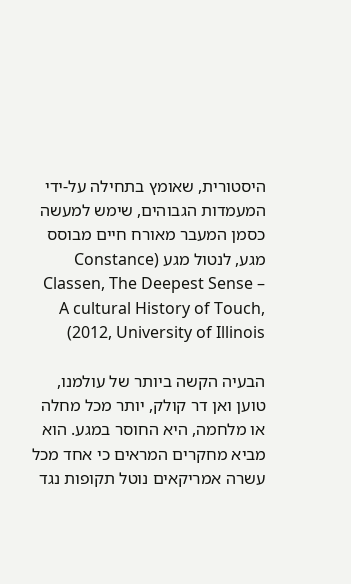היסטורית, שאומץ בתחילה על-ידי המעמדות הגבוהים, שימש למעשה כסמן המעבר מאורח חיים מבוסס מגע, לנטול מגע (Constance Classen, The Deepest Sense – A cultural History of Touch, 2012, University of Illinois)

הבעיה הקשה ביותר של עולמנו, טוען ואן דר קולק, יותר מכל מחלה או מלחמה, היא החוסר במגע. הוא מביא מחקרים המראים כי אחד מכל עשרה אמריקאים נוטל תקופות נגד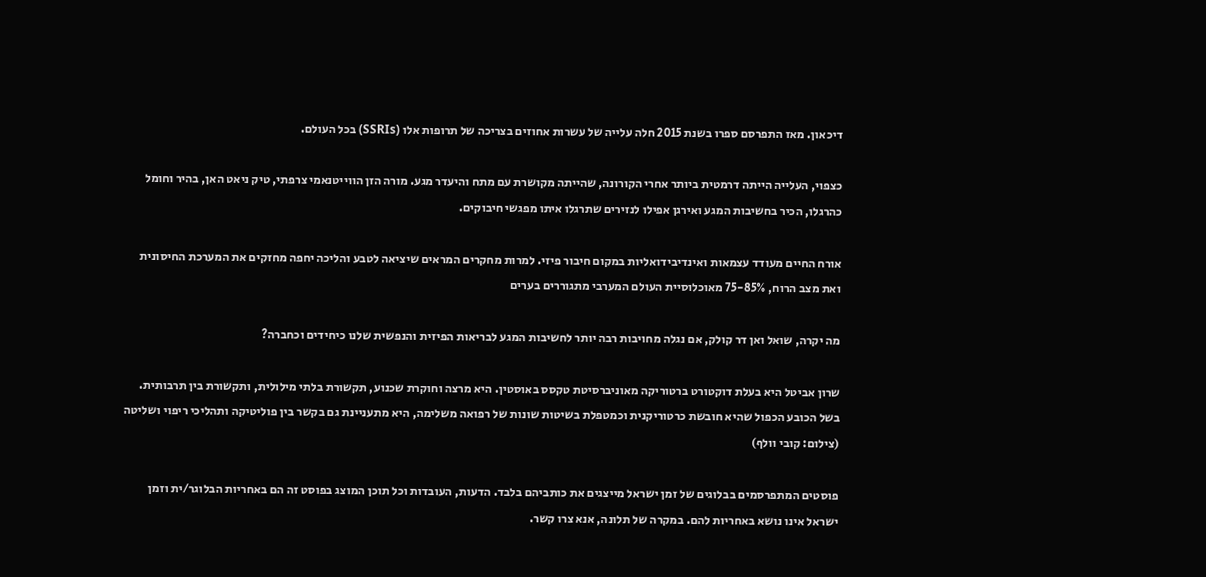דיכאון. מאז התפרסם ספרו בשנת 2015 חלה עלייה של עשרות אחוזים בצריכה של תרופות אלו (SSRIs) בכל העולם.

כצפוי, העלייה הייתה דרמטית ביותר אחרי הקורונה, שהייתה מקושרת עם מתח והיעדר מגע. מורה הזן הווייטנאמי צרפתי, טיק ניאט האן, בהיר וחומל כהרגלו, הכיר בחשיבות המגע ואירגן אפילו לנזירים שתרגלו איתו מפגשי חיבוקים.

אורח החיים מעודד עצמאות ואינדיבידואליות במקום חיבור פיזי. למרות מחקרים המראים שיציאה לטבע והליכה יחפה מחזקים את המערכת החיסונית ואת מצב הרוח, 75-85% מאוכלוסיית העולם המערבי מתגוררים בערים

מה יקרה, שואל ואן דר קולק, אם נגלה מחויבות רבה יותר לחשיבות המגע לבריאות הפיזית והנפשית שלנו כיחידים וכחברה?

שרון אביטל היא בעלת דוקטורט ברטוריקה מאוניברסיטת טקסס באוסטין. היא מרצה וחוקרת שכנוע, תקשורת בלתי מילולית, ותקשורת בין תרבותית. בשל הכובע הכפול שהיא חובשת כרטוריקנית וכמטפלת בשיטות שונות של רפואה משלימה, היא מתעניינת גם בקשר בין פוליטיקה ותהליכי ריפוי ושליטה (צילום: קובי וולף)

פוסטים המתפרסמים בבלוגים של זמן ישראל מייצגים את כותביהם בלבד. הדעות, העובדות וכל תוכן המוצג בפוסט זה הם באחריות הבלוגר/ית וזמן ישראל אינו נושא באחריות להם. במקרה של תלונה, אנא צרו קשר.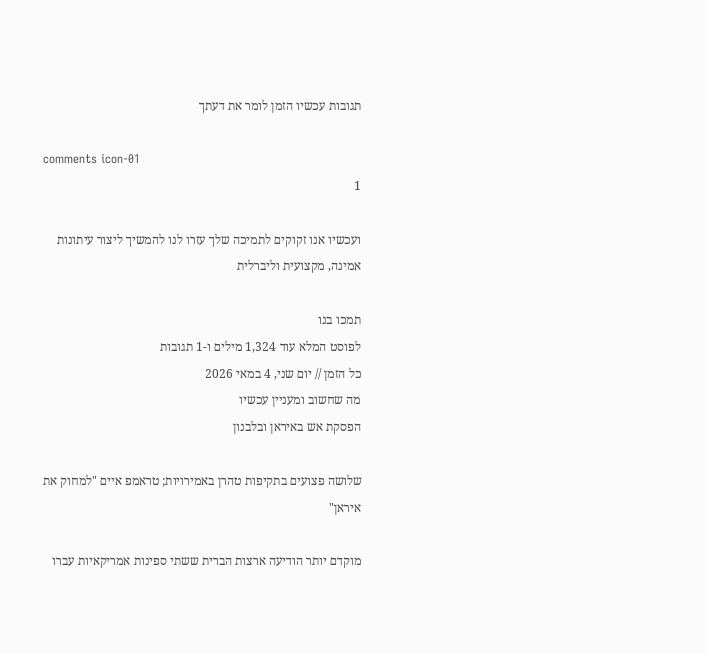תגובות עכשיו הזמן לומר את דעתך

comments icon-01
1

ועכשיו אנו זקוקים לתמיכה שלך עזרו לנו להמשיך ליצור עיתונות אמינה, מקצועית וליברלית

תמכו בנו
לפוסט המלא עוד 1,324 מילים ו-1 תגובות
כל הזמן // יום שני, 4 במאי 2026
מה שחשוב ומעניין עכשיו
הפסקת אש באיראן ובלבנון

שלושה פצועים בתקיפות טהרן באמירויות; טראמפ איים "למחוק את איראן"

מוקדם יותר הודיעה ארצות הברית ששתי ספינות אמריקאיות עברו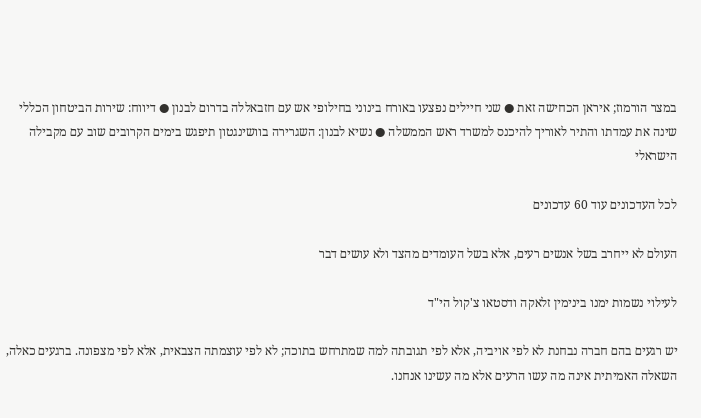במצר הורמוז; איראן הכחישה זאת ● שני חיילים נפצעו באורח בינוני בחילופי אש עם חזבאללה בדרום לבנון ● דיווח: שירות הביטחון הכללי שינה את עמדתו והתיר לאוריך להיכנס למשרד ראש הממשלה ● נשיא לבנון: השגרירה בוושינגטון תיפגש בימים הקרובים שוב עם מקבילה הישראלי

לכל העדכונים עוד 60 עדכונים

העולם לא ייחרב בשל אנשים רעים, אלא בשל העומדים מהצד ולא עושים דבר

לעילוי נשמות ימנו בינימין זלאקה ודסטאו צ'קול הי"ד

יש רגעים בהם חברה נבחנת לא לפי אויביה, אלא לפי תגובתה למה שמתרחש בתוכה; לא לפי עוצמתה הצבאית, אלא לפי מצפונה. ברגעים כאלה, השאלה האמיתית אינה מה עשו הרעים אלא מה עשינו אנחנו.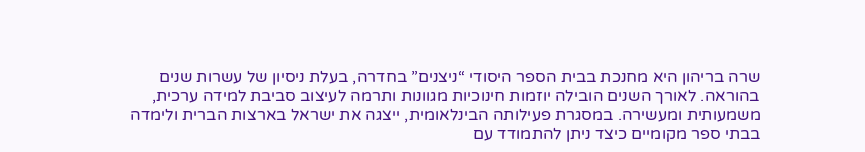שרה בריהון היא מחנכת בבית הספר היסודי “ניצנים” בחדרה, בעלת ניסיון של עשרות שנים בהוראה. לאורך השנים הובילה יוזמות חינוכיות מגוונות ותרמה לעיצוב סביבת למידה ערכית, משמעותית ומעשירה. במסגרת פעילותה הבינלאומית, ייצגה את ישראל בארצות הברית ולימדה בבתי ספר מקומיים כיצד ניתן להתמודד עם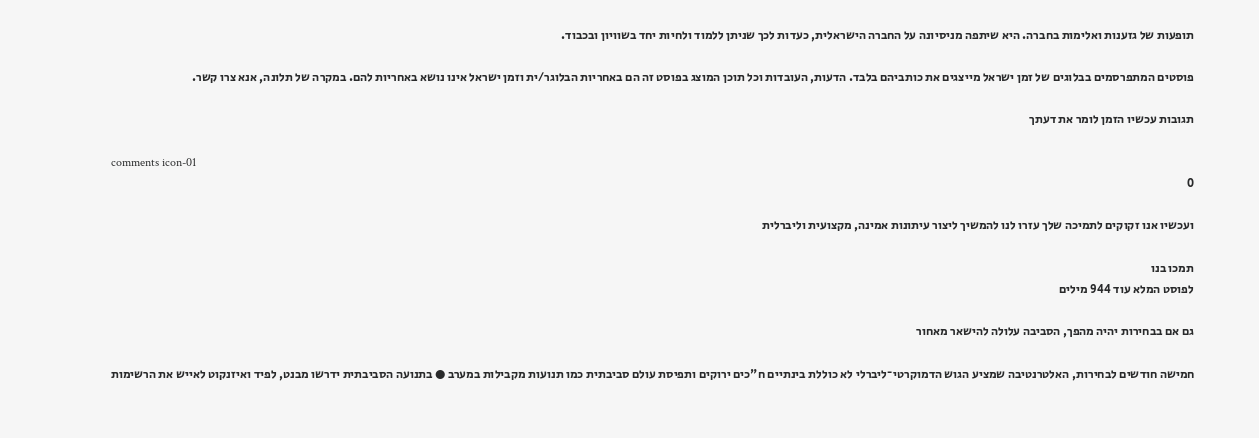תופעות של גזענות ואלימות בחברה. היא שיתפה מניסיונה על החברה הישראלית, כעדות לכך שניתן ללמוד ולחיות יחד בשוויון ובכבוד.

פוסטים המתפרסמים בבלוגים של זמן ישראל מייצגים את כותביהם בלבד. הדעות, העובדות וכל תוכן המוצג בפוסט זה הם באחריות הבלוגר/ית וזמן ישראל אינו נושא באחריות להם. במקרה של תלונה, אנא צרו קשר.

תגובות עכשיו הזמן לומר את דעתך

comments icon-01
0

ועכשיו אנו זקוקים לתמיכה שלך עזרו לנו להמשיך ליצור עיתונות אמינה, מקצועית וליברלית

תמכו בנו
לפוסט המלא עוד 944 מילים

גם אם בבחירות יהיה מהפך, הסביבה עלולה להישאר מאחור

חמישה חודשים לבחירות, האלטרנטיבה שמציע הגוש הדמוקרטי־ליברלי לא כוללת בינתיים ח"כים ירוקים ותפיסת עולם סביבתית כמו תנועות מקבילות במערב ● בתנועה הסביבתית ידרשו מבנט, לפיד ואיזנקוט לאייש את הרשימות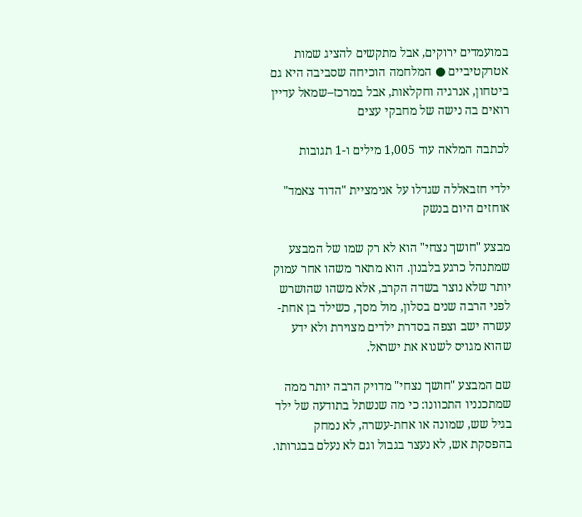במועמדים ירוקים, אבל מתקשים להציג שמות אטרקטיביים ● המלחמה הוכיחה שסביבה היא גם ביטחון, אנרגיה וחקלאות, אבל במרכז–שמאל עדיין רואים בה נישה של מחבקי עצים

לכתבה המלאה עוד 1,005 מילים ו-1 תגובות

ילדי חזבאללה שגדלו על אנימציית "הדוד צאמד" אוחזים היום בנשק

מבצע "חושך נצחי" הוא לא רק שמו של המבצע שמתנהל כרגע בלבנון. הוא מתאר משהו אחר עמוק יותר שלא נוצר בשדה הקרב, אלא משהו שהושרש לפני הרבה שנים בסלון, מול מסך, כשילד בן אחת-עשרה ישב וצפה בסדרת ילדים מצוירת ולא ידע שהוא מגויס לשנוא את ישראל.

שם המבצע "חושך נצחי" מדויק הרבה יותר ממה שמתכנניו התכוונו: כי מה שנשתל בתודעה של ילד בגיל שש, שמונה או אחת-עשרה, לא נמחק בהפסקת אש, לא נעצר בגבול וגם לא נעלם בבגרותו.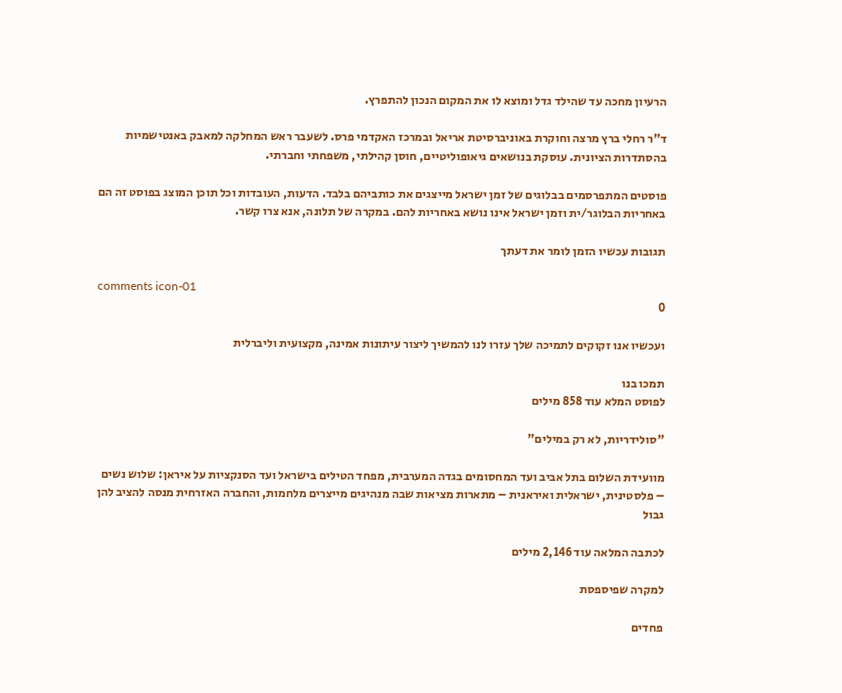הרעיון מחכה עד שהילד גדל ומוצא לו את המקום הנכון להתפרץ.

ד"ר רחלי ברץ מרצה וחוקרת באוניברסיטת אריאל ובמרכז האקדמי פרס. לשעבר ראש המחלקה למאבק באנטישמיות בהסתדרות הציונית. עוסקת בנושאים גיאופוליטיים, חוסן קהילתי, משפחתי וחברתי.

פוסטים המתפרסמים בבלוגים של זמן ישראל מייצגים את כותביהם בלבד. הדעות, העובדות וכל תוכן המוצג בפוסט זה הם באחריות הבלוגר/ית וזמן ישראל אינו נושא באחריות להם. במקרה של תלונה, אנא צרו קשר.

תגובות עכשיו הזמן לומר את דעתך

comments icon-01
0

ועכשיו אנו זקוקים לתמיכה שלך עזרו לנו להמשיך ליצור עיתונות אמינה, מקצועית וליברלית

תמכו בנו
לפוסט המלא עוד 858 מילים

"סולידריות, לא רק במילים"

מוועידת השלום בתל אביב ועד המחסומים בגדה המערבית, מפחד הטילים בישראל ועד הסנקציות על איראן: שלוש נשים – פלסטינית, ישראלית ואיראנית – מתארות מציאות שבה מנהיגים מייצרים מלחמות, והחברה האזרחית מנסה להציב להן גבול

לכתבה המלאה עוד 2,146 מילים

למקרה שפיספסת

פחדים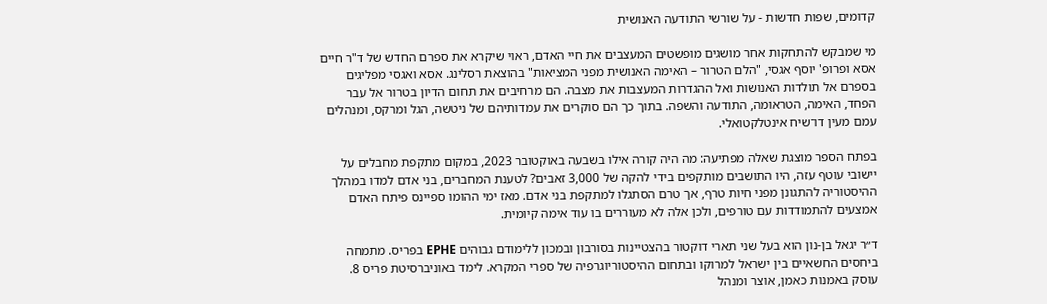קדומים, שפות חדשות - על שורשי התודעה האנושית

מי שמבקש להתחקות אחר מושגים מופשטים המעצבים את חיי האדם, ראוי שיקרא את ספרם החדש של ד"ר חיים אסא ופרופ' יוסף אגסי, "הלם הטרור – האימה האנושית מפני המציאות" בהוצאת רסלינג. אסא ואגסי מפליגים בספרם אל תולדות האנושות ואל ההגדרות המעצבות את מצבה. הם מרחיבים את תחום הדיון בטרור אל עבר הפחד, האימה, הטראומה, התודעה והשפה. בתוך כך הם סוקרים את עמדותיהם של ניטשה, הגל ומרקס, ומנהלים עמם מעין דו־שיח אינטלקטואלי.

בפתח הספר מוצגת שאלה מפתיעה: מה היה קורה אילו בשבעה באוקטובר 2023, במקום מתקפת מחבלים על יישובי עוטף עזה, היו התושבים מותקפים בידי להקה של 3,000 זאבים? לטענת המחברים, בני אדם למדו במהלך ההיסטוריה להתגונן מפני חיות טרף, אך טרם הסתגלו למתקפת בני אדם. מאז ימי ההומו ספיינס פיתח האדם אמצעים להתמודדות עם טורפים, ולכן אלה לא מעוררים בו עוד אימה קיומית.

ד״ר יגאל בן-נון הוא בעל שני תארי דוקטור בהצטיינות בסורבון ובמכון ללימודם גבוהים EPHE בפריס. מתמחה ביחסים החשאיים בין ישראל למרוקו ובתחום ההיסטוריוגרפיה של ספרי המקרא. לימד באוניברסיטת פריס 8. עוסק באמנות כאמן, אוצר ומנהל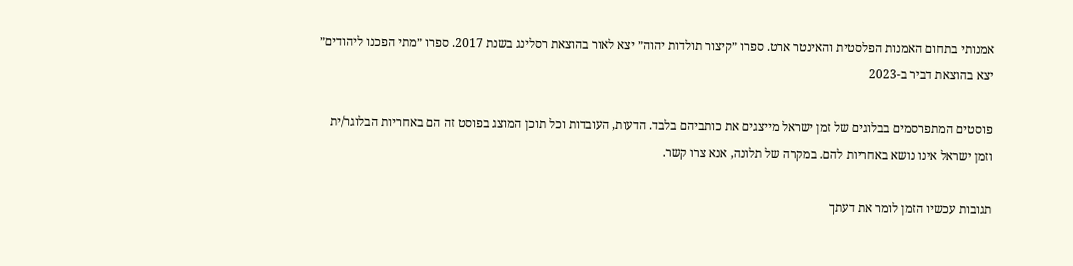אמנותי בתחום האמנות הפלסטית והאינטר ארט. ספרו ״קיצור תולדות יהוה״ יצא לאור בהוצאת רסלינג בשנת 2017. ספרו ״מתי הפכנו ליהודים״ יצא בהוצאת דביר ב-2023

פוסטים המתפרסמים בבלוגים של זמן ישראל מייצגים את כותביהם בלבד. הדעות, העובדות וכל תוכן המוצג בפוסט זה הם באחריות הבלוגר/ית וזמן ישראל אינו נושא באחריות להם. במקרה של תלונה, אנא צרו קשר.

תגובות עכשיו הזמן לומר את דעתך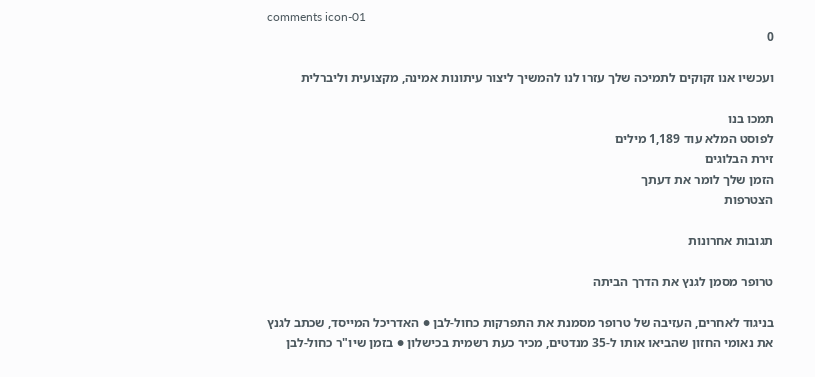comments icon-01
0

ועכשיו אנו זקוקים לתמיכה שלך עזרו לנו להמשיך ליצור עיתונות אמינה, מקצועית וליברלית

תמכו בנו
לפוסט המלא עוד 1,189 מילים
זירת הבלוגים
הזמן שלך לומר את דעתך
הצטרפות

תגובות אחרונות

טרופר מסמן לגנץ את הדרך הביתה

בניגוד לאחרים, העזיבה של טרופר מסמנת את התפרקות כחול-לבן ● האדריכל המייסד, שכתב לגנץ את נאומי החזון שהביאו אותו ל-35 מנדטים, מכיר כעת רשמית בכישלון ● בזמן שיו"ר כחול-לבן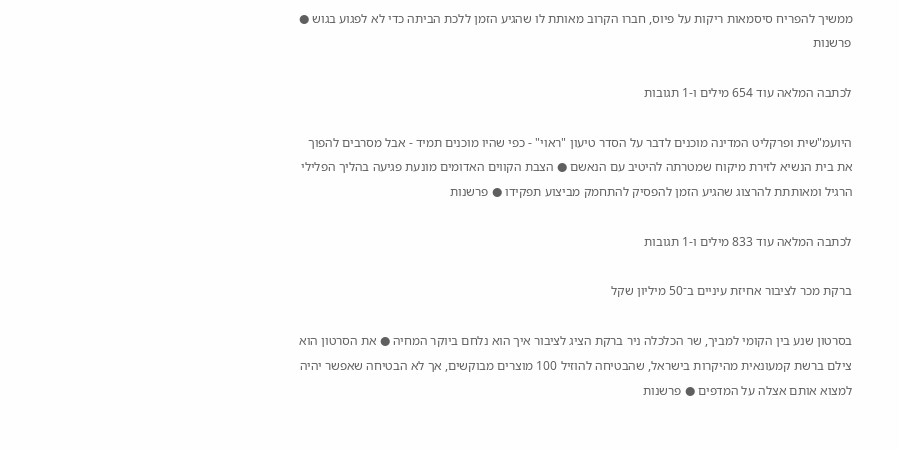ממשיך להפריח סיסמאות ריקות על פיוס, חברו הקרוב מאותת לו שהגיע הזמן ללכת הביתה כדי לא לפגוע בגוש ● פרשנות

לכתבה המלאה עוד 654 מילים ו-1 תגובות

היועמ"שית ופרקליט המדינה מוכנים לדבר על הסדר טיעון "ראוי" - כפי שהיו מוכנים תמיד - אבל מסרבים להפוך את בית הנשיא לזירת מיקוח שמטרתה להיטיב עם הנאשם ● הצבת הקווים האדומים מונעת פגיעה בהליך הפלילי הרגיל ומאותתת להרצוג שהגיע הזמן להפסיק להתחמק מביצוע תפקידו ● פרשנות

לכתבה המלאה עוד 833 מילים ו-1 תגובות

ברקת מכר לציבור אחיזת עיניים ב־50 מיליון שקל

בסרטון שנע בין הקומי למביך, שר הכלכלה ניר ברקת הציג לציבור איך הוא נלחם ביוקר המחיה ● את הסרטון הוא צילם ברשת קמעונאית מהיקרות בישראל, שהבטיחה להוזיל 100 מוצרים מבוקשים, אך לא הבטיחה שאפשר יהיה למצוא אותם אצלה על המדפים ● פרשנות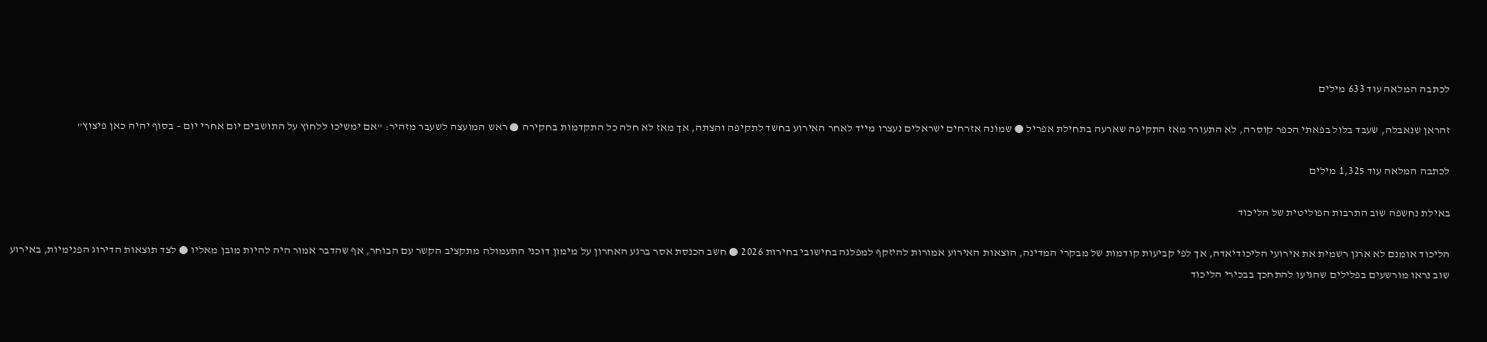לכתבה המלאה עוד 633 מילים

זהראן שנאבלה, שעבד בלול בפאתי הכפר קוסרה, לא התעורר מאז התקיפה שארעה בתחילת אפריל ● שמונה אזרחים ישראלים נעצרו מייד לאחר האירוע בחשד לתקיפה והצתה, אך מאז לא חלה כל התקדמות בחקירה ● ראש המועצה לשעבר מזהיר: "אם ימשיכו ללחוץ על התושבים יום אחרי יום – בסוף יהיה כאן פיצוץ"

לכתבה המלאה עוד 1,325 מילים

באילת נחשפה שוב התרבות הפוליטית של הליכוד

הליכוד אומנם לא ארגן רשמית את אירועי הליכודיאדה, אך לפי קביעות קודמות של מבקרי המדינה, הוצאות האירוע אמורות להיזקף למפלגה בחישובי בחירות 2026 ● חשב הכנסת אסר ברגע האחרון על מימון דוכני התעמולה מתקציב הקשר עם הבוחר, אף שהדבר אמור היה להיות מובן מאליו ● לצד תוצאות הדירוג הפנימיות, באירוע שוב נראו מורשעים בפלילים שהגיעו להתחכך בבכירי הליכוד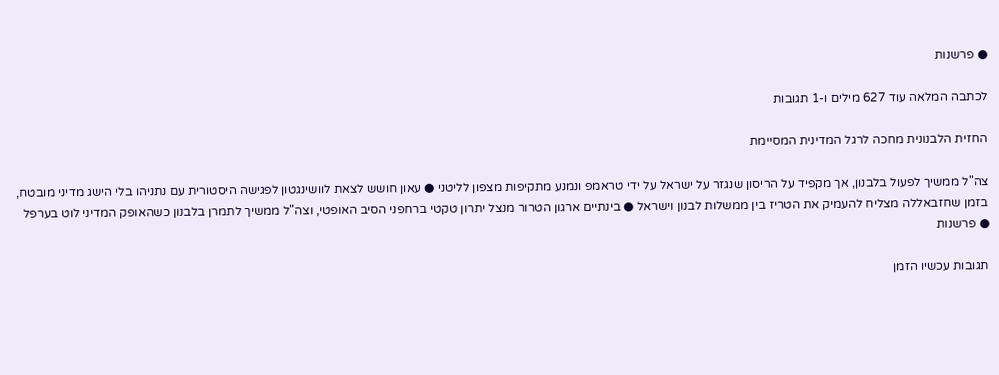● פרשנות

לכתבה המלאה עוד 627 מילים ו-1 תגובות

החזית הלבנונית מחכה לרגל המדינית המסיימת

צה"ל ממשיך לפעול בלבנון, אך מקפיד על הריסון שנגזר על ישראל על ידי טראמפ ונמנע מתקיפות מצפון לליטני ● עאון חושש לצאת לוושינגטון לפגישה היסטורית עם נתניהו בלי הישג מדיני מובטח, בזמן שחזבאללה מצליח להעמיק את הטריז בין ממשלות לבנון וישראל ● בינתיים ארגון הטרור מנצל יתרון טקטי ברחפני הסיב האופטי, וצה"ל ממשיך לתמרן בלבנון כשהאופק המדיני לוט בערפל ● פרשנות

תגובות עכשיו הזמן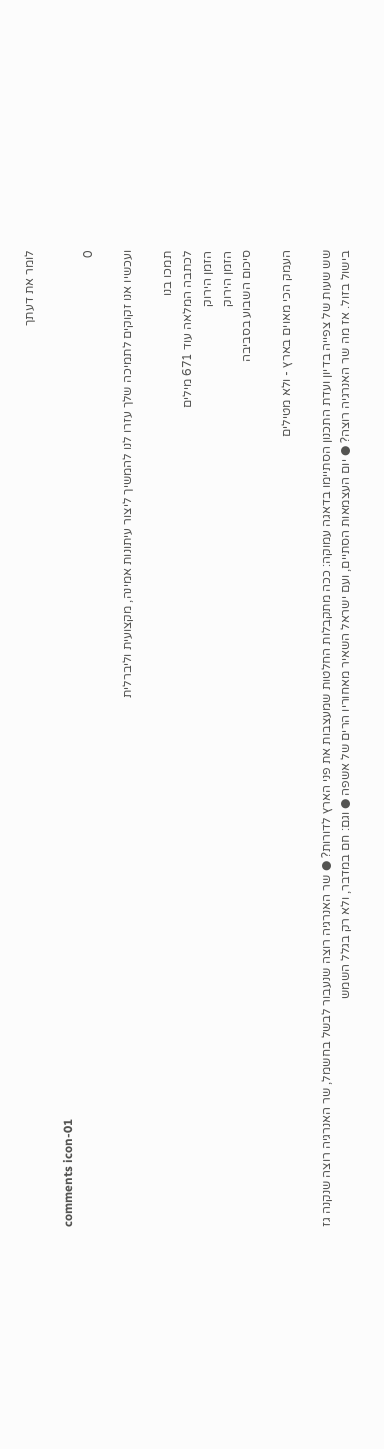לומר את דעתך

comments icon-01
0

ועכשיו אנו זקוקים לתמיכה שלך עזרו לנו להמשיך ליצור עיתונות אמינה, מקצועית וליברלית

תמכו בנו
לכתבה המלאה עוד 671 מילים
הזמן הירוק
הזמן הירוק
סיכום השבוע בסביבה

העמק הכי מאוים בארץ - ולא מטילים

שש שעות של צפייה בדיון ועדת התכנון הסתיימו בדאגה עמוקה: ככה מתקבלות החלטות שמעצבות את פני הארץ לדורות? ● שר האנרגיה רוצה שנעבור לבשל בחשמל, שר האנרגיה רוצה שנקנה גז בישול בזול. אז מה שר האנרגיה רוצה? ● יום העצמאות הסתיים, ועם ישראל השאיר מאחוריו הרים של אשפה ● וגם: חם במדבר, ולא רק בגלל השמש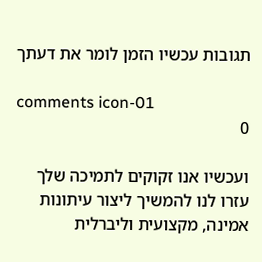תגובות עכשיו הזמן לומר את דעתך

comments icon-01
0

ועכשיו אנו זקוקים לתמיכה שלך עזרו לנו להמשיך ליצור עיתונות אמינה, מקצועית וליברלית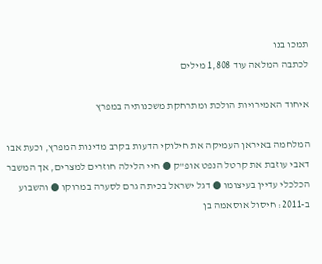תמכו בנו
לכתבה המלאה עוד 1,808 מילים

איחוד האמירויות הולכת ומתרחקת משכנותיה במפרץ

המלחמה באיראן העמיקה את חילוקי הדעות בקרב מדינות המפרץ, וכעת אבו דאבי עוזבת את קרטל הנפט אופ"ק ● חיי הלילה חוזרים למצרים, אך המשבר הכלכלי עדיין בעיצומו ● דגל ישראל בכיתה גרם לסערה במרוקו ● והשבוע ב-2011: חיסול אוסאמה בן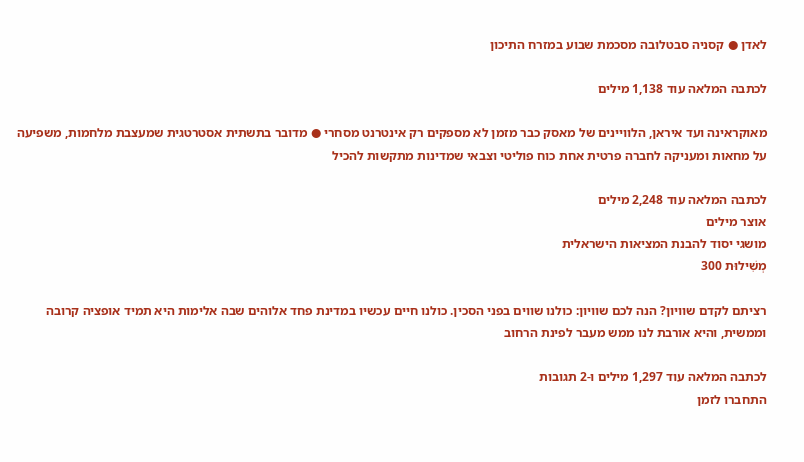לאדן ● קסניה סבטלובה מסכמת שבוע במזרח התיכון

לכתבה המלאה עוד 1,138 מילים

מאוקראינה ועד איראן, הלוויינים של מאסק כבר מזמן לא מספקים רק אינטרנט מסחרי ● מדובר בתשתית אסטרטגית שמעצבת מלחמות, משפיעה על מחאות ומעניקה לחברה פרטית אחת כוח פוליטי וצבאי שמדינות מתקשות להכיל

לכתבה המלאה עוד 2,248 מילים
אוצר מילים
מושגי יסוד להבנת המציאות הישראלית
מְשִׁילוּת 300

רציתם לקדם שוויון? הנה לכם שוויון: כולנו שווים בפני הסכין. כולנו חיים עכשיו במדינת פחד אלוהים שבה אלימות היא תמיד אופציה קרובה וממשית, והיא אורבת לנו ממש מעבר לפינת הרחוב

לכתבה המלאה עוד 1,297 מילים ו-2 תגובות
התחברו לזמן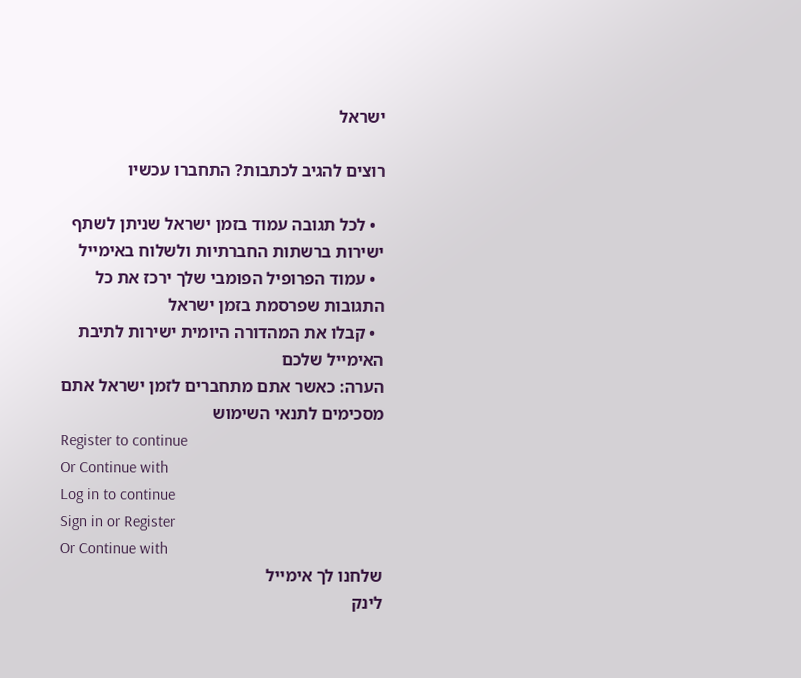ישראל

רוצים להגיב לכתבות? התחברו עכשיו

  • לכל תגובה עמוד בזמן ישראל שניתן לשתף ישירות ברשתות החברתיות ולשלוח באימייל
  • עמוד הפרופיל הפומבי שלך ירכז את כל התגובות שפרסמת בזמן ישראל
  • קבלו את המהדורה היומית ישירות לתיבת האימייל שלכם
הערה: כאשר אתם מתחברים לזמן ישראל אתם מסכימים לתנאי השימוש
Register to continue
Or Continue with
Log in to continue
Sign in or Register
Or Continue with
שלחנו לך אימייל
לינק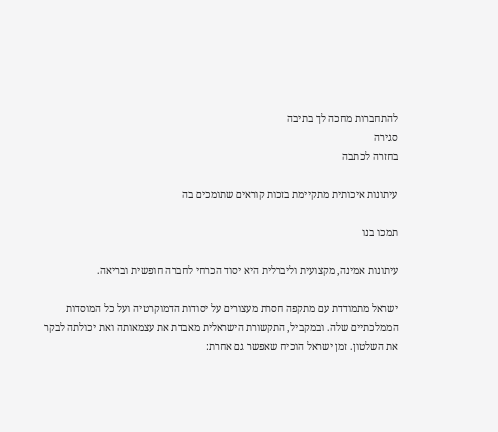להתחברות מחכה לך בתיבה
סגירה
בחזרה לכתבה

עיתונות איכותית מתקיימת בזכות קוראים שתומכים בה

תמכו בנו

עיתונות אמינה, מקצועית וליברלית היא יסוד הכרחי לחברה חופשית ובריאה.

ישראל מתמודדת עם מתקפה חסרת מעצורים על יסודות הדמוקרטיה ועל כל המוסדות הממלכתיים שלה. ובמקביל, התקשורת הישראלית מאבדת את עצמאותה ואת יכולתה לבקר את השלטון. זמן ישראל הוכיח שאפשר גם אחרת: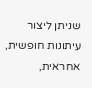שניתן ליצור עיתונות חופשית, אחראית,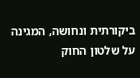ביקורתית ונחושה, המגינה על שלטון החוק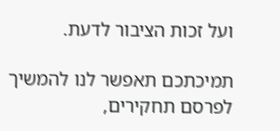ועל זכות הציבור לדעת.

תמיכתכם תאפשר לנו להמשיך לפרסם תחקירים,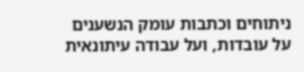ניתוחים וכתבות עומק הנשענים על עובדות, ועל עבודה עיתונאית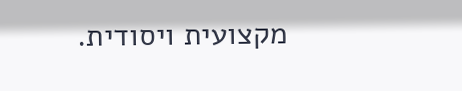מקצועית ויסודית.